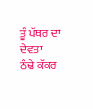ਤੂੰ ਪੱਥਰ ਦਾ ਦੇਵਤਾ
ਠੰਢੇ ਕੱਕਰ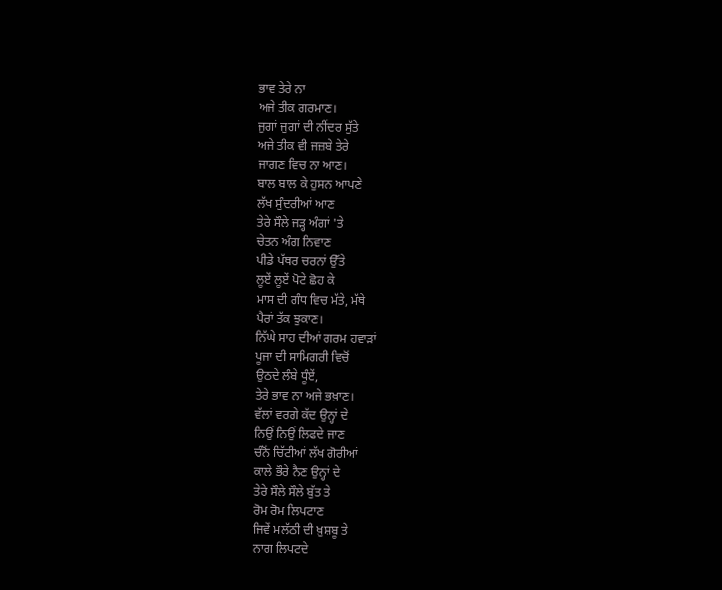ਭਾਵ ਤੇਰੇ ਨਾ
ਅਜੇ ਤੀਕ ਗਰਮਾਣ।
ਜੁਗਾਂ ਜੁਗਾਂ ਦੀ ਨੀਂਦਰ ਸੁੱਤੇ
ਅਜੇ ਤੀਕ ਵੀ ਜਜ਼ਬੇ ਤੇਰੇ
ਜਾਗਣ ਵਿਚ ਨਾ ਆਣ।
ਬਾਲ ਬਾਲ ਕੇ ਹੁਸਨ ਆਪਣੇ
ਲੱਖ ਸੁੰਦਰੀਆਂ ਆਣ
ਤੇਰੇ ਸੌਲੇ ਜੜ੍ਹ ਅੰਗਾਂ 'ਤੇ
ਚੇਤਨ ਅੰਗ ਨਿਵਾਣ
ਪੀਡੇ ਪੱਥਰ ਚਰਨਾਂ ਉੱਤੇ
ਲੂਏਂ ਲੂਏਂ ਪੋਟੇ ਛੋਹ ਕੇ
ਮਾਸ ਦੀ ਗੰਧ ਵਿਚ ਮੱਤੇ, ਮੱਥੇ
ਪੈਰਾਂ ਤੱਕ ਝੁਕਾਣ।
ਨਿੱਘੇ ਸਾਹ ਦੀਆਂ ਗਰਮ ਹਵਾੜਾਂ
ਪੂਜਾ ਦੀ ਸਾਮਿਗਰੀ ਵਿਚੋਂ
ਉਠਦੇ ਲੰਬੇ ਧੂੰਏਂ,
ਤੇਰੇ ਭਾਵ ਨਾ ਅਜੇ ਭਖ਼ਾਣ।
ਵੱਲਾਂ ਵਰਗੇ ਕੱਦ ਉਨ੍ਹਾਂ ਦੇ
ਨਿਉਂ ਨਿਉਂ ਲਿਫਦੇ ਜਾਣ
ਚੰਨੋਂ ਚਿੱਟੀਆਂ ਲੱਖ ਗੋਰੀਆਂ
ਕਾਲੇ ਭੌਰੇ ਨੈਣ ਉਨ੍ਹਾਂ ਦੇ
ਤੇਰੇ ਸੌਲੇ ਸੌਲੇ ਬੁੱਤ ਤੇ
ਰੋਮ ਰੋਮ ਲਿਪਟਾਣ
ਜਿਵੇਂ ਮਲੱਠੀ ਦੀ ਖ਼ੁਸ਼ਬੂ ਤੇ
ਨਾਗ ਲਿਪਟਦੇ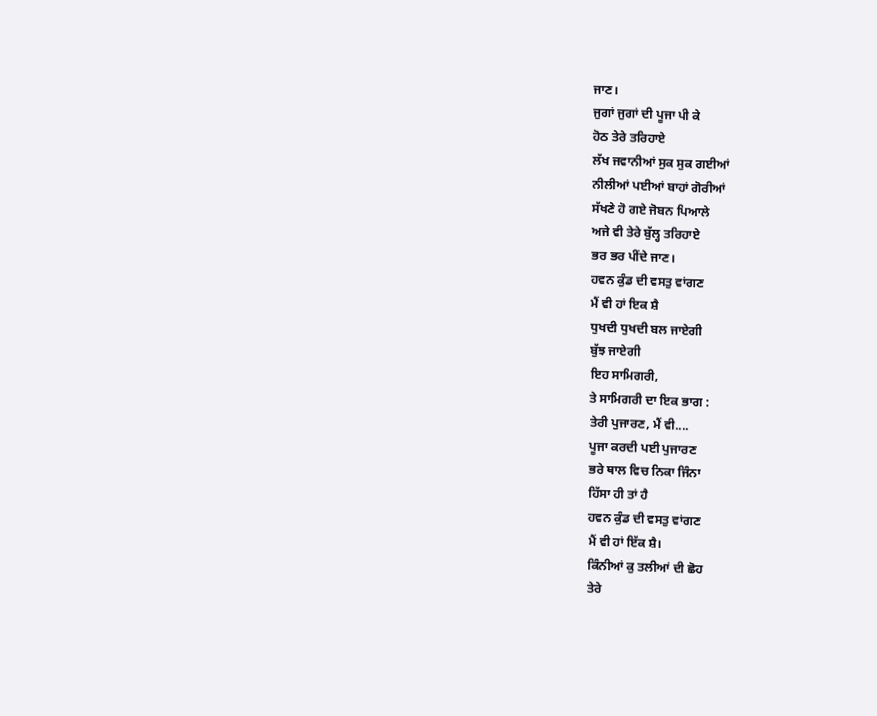ਜਾਣ।
ਜੁਗਾਂ ਜੁਗਾਂ ਦੀ ਪੂਜਾ ਪੀ ਕੇ
ਹੋਠ ਤੇਰੇ ਤਰਿਹਾਏ
ਲੱਖ ਜਵਾਨੀਆਂ ਸੁਕ ਸੁਕ ਗਈਆਂ
ਨੀਲੀਆਂ ਪਈਆਂ ਬਾਹਾਂ ਗੋਰੀਆਂ
ਸੱਖਣੇ ਹੋ ਗਏ ਜੋਬਨ ਪਿਆਲੇ
ਅਜੇ ਵੀ ਤੇਰੇ ਬੁੱਲ੍ਹ ਤਰਿਹਾਏ
ਭਰ ਭਰ ਪੀਂਦੇ ਜਾਣ।
ਹਵਨ ਕੁੰਡ ਦੀ ਵਸਤੁ ਵਾਂਗਣ
ਮੈਂ ਵੀ ਹਾਂ ਇਕ ਸ਼ੈ
ਧੁਖਦੀ ਧੁਖਦੀ ਬਲ ਜਾਏਗੀ
ਬੁੱਝ ਜਾਏਗੀ
ਇਹ ਸਾਮਿਗਰੀ,
ਤੇ ਸਾਮਿਗਰੀ ਦਾ ਇਕ ਭਾਗ :
ਤੇਰੀ ਪੁਜਾਰਣ, ਮੈਂ ਵੀ....
ਪੂਜਾ ਕਰਦੀ ਪਈ ਪੁਜਾਰਣ
ਭਰੇ ਥਾਲ ਵਿਚ ਨਿਕਾ ਜਿੰਨਾ
ਹਿੱਸਾ ਹੀ ਤਾਂ ਹੈ
ਹਵਨ ਕੁੰਡ ਦੀ ਵਸਤੁ ਵਾਂਗਣ
ਮੈਂ ਵੀ ਹਾਂ ਇੱਕ ਸ਼ੈ।
ਕਿੰਨੀਆਂ ਕੁ ਤਲੀਆਂ ਦੀ ਛੋਹ
ਤੇਰੇ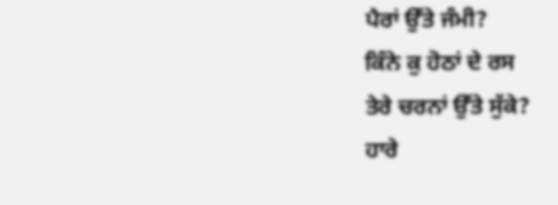ਪੈਰਾਂ ਉੱਤੇ ਜੰਮੀ?
ਕਿੰਨੇ ਕੁ ਹੋਠਾਂ ਦੇ ਰਸ
ਤੇਰੇ ਚਰਨਾਂ ਉੱਤੇ ਸੁੱਕੇ?
ਹਾਰੇ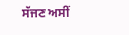ਸੱਜਣ ਅਸੀਂ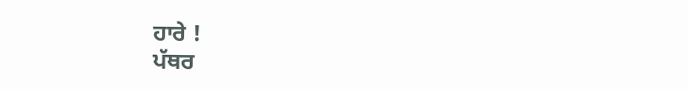ਹਾਰੇ !
ਪੱਥਰ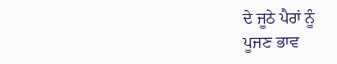ਦੇ ਜੂਠੇ ਪੈਰਾਂ ਨੂੰ
ਪੂਜਣ ਭਾਵ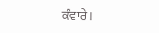ਕੰਵਾਰੇ ।